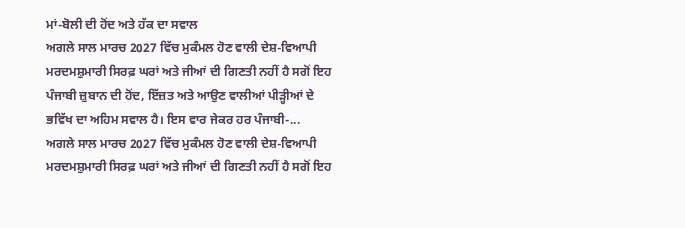ਮਾਂ-ਬੋਲੀ ਦੀ ਹੋਂਦ ਅਤੇ ਹੱਕ ਦਾ ਸਵਾਲ
ਅਗਲੇ ਸਾਲ ਮਾਰਚ 2027 ਵਿੱਚ ਮੁਕੰਮਲ ਹੋਣ ਵਾਲੀ ਦੇਸ਼-ਵਿਆਪੀ ਮਰਦਮਸ਼ੁਮਾਰੀ ਸਿਰਫ਼ ਘਰਾਂ ਅਤੇ ਜੀਆਂ ਦੀ ਗਿਣਤੀ ਨਹੀਂ ਹੈ ਸਗੋਂ ਇਹ ਪੰਜਾਬੀ ਜ਼ੁਬਾਨ ਦੀ ਹੋਂਦ, ਇੱਜ਼ਤ ਅਤੇ ਆਉਣ ਵਾਲੀਆਂ ਪੀੜ੍ਹੀਆਂ ਦੇ ਭਵਿੱਖ ਦਾ ਅਹਿਮ ਸਵਾਲ ਹੈ। ਇਸ ਵਾਰ ਜੇਕਰ ਹਰ ਪੰਜਾਬੀ-...
ਅਗਲੇ ਸਾਲ ਮਾਰਚ 2027 ਵਿੱਚ ਮੁਕੰਮਲ ਹੋਣ ਵਾਲੀ ਦੇਸ਼-ਵਿਆਪੀ ਮਰਦਮਸ਼ੁਮਾਰੀ ਸਿਰਫ਼ ਘਰਾਂ ਅਤੇ ਜੀਆਂ ਦੀ ਗਿਣਤੀ ਨਹੀਂ ਹੈ ਸਗੋਂ ਇਹ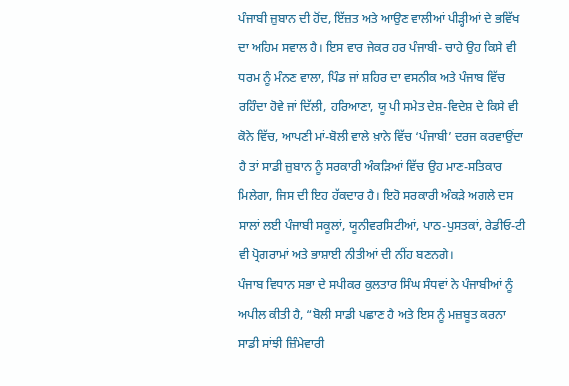ਪੰਜਾਬੀ ਜ਼ੁਬਾਨ ਦੀ ਹੋਂਦ, ਇੱਜ਼ਤ ਅਤੇ ਆਉਣ ਵਾਲੀਆਂ ਪੀੜ੍ਹੀਆਂ ਦੇ ਭਵਿੱਖ ਦਾ ਅਹਿਮ ਸਵਾਲ ਹੈ। ਇਸ ਵਾਰ ਜੇਕਰ ਹਰ ਪੰਜਾਬੀ- ਚਾਹੇ ਉਹ ਕਿਸੇ ਵੀ ਧਰਮ ਨੂੰ ਮੰਨਣ ਵਾਲਾ, ਪਿੰਡ ਜਾਂ ਸ਼ਹਿਰ ਦਾ ਵਸਨੀਕ ਅਤੇ ਪੰਜਾਬ ਵਿੱਚ ਰਹਿੰਦਾ ਹੋਵੇ ਜਾਂ ਦਿੱਲੀ, ਹਰਿਆਣਾ, ਯੂ ਪੀ ਸਮੇਤ ਦੇਸ਼-ਵਿਦੇਸ਼ ਦੇ ਕਿਸੇ ਵੀ ਕੋਨੇ ਵਿੱਚ, ਆਪਣੀ ਮਾਂ-ਬੋਲੀ ਵਾਲੇ ਖ਼ਾਨੇ ਵਿੱਚ ‘ਪੰਜਾਬੀ’ ਦਰਜ ਕਰਵਾਉਂਦਾ ਹੈ ਤਾਂ ਸਾਡੀ ਜ਼ੁਬਾਨ ਨੂੰ ਸਰਕਾਰੀ ਅੰਕੜਿਆਂ ਵਿੱਚ ਉਹ ਮਾਣ-ਸਤਿਕਾਰ ਮਿਲੇਗਾ, ਜਿਸ ਦੀ ਇਹ ਹੱਕਦਾਰ ਹੈ। ਇਹੋ ਸਰਕਾਰੀ ਅੰਕੜੇ ਅਗਲੇ ਦਸ ਸਾਲਾਂ ਲਈ ਪੰਜਾਬੀ ਸਕੂਲਾਂ, ਯੂਨੀਵਰਸਿਟੀਆਂ, ਪਾਠ-ਪੁਸਤਕਾਂ, ਰੇਡੀਓ-ਟੀ ਵੀ ਪ੍ਰੋਗਰਾਮਾਂ ਅਤੇ ਭਾਸ਼ਾਈ ਨੀਤੀਆਂ ਦੀ ਨੀਂਹ ਬਣਨਗੇ।
ਪੰਜਾਬ ਵਿਧਾਨ ਸਭਾ ਦੇ ਸਪੀਕਰ ਕੁਲਤਾਰ ਸਿੰਘ ਸੰਧਵਾਂ ਨੇ ਪੰਜਾਬੀਆਂ ਨੂੰ ਅਪੀਲ ਕੀਤੀ ਹੈ, “ਬੋਲੀ ਸਾਡੀ ਪਛਾਣ ਹੈ ਅਤੇ ਇਸ ਨੂੰ ਮਜ਼ਬੂਤ ਕਰਨਾ ਸਾਡੀ ਸਾਂਝੀ ਜ਼ਿੰਮੇਵਾਰੀ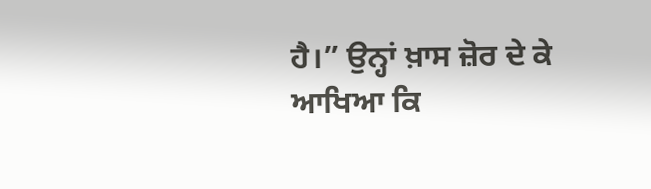ਹੈ।” ਉਨ੍ਹਾਂ ਖ਼ਾਸ ਜ਼ੋਰ ਦੇ ਕੇ ਆਖਿਆ ਕਿ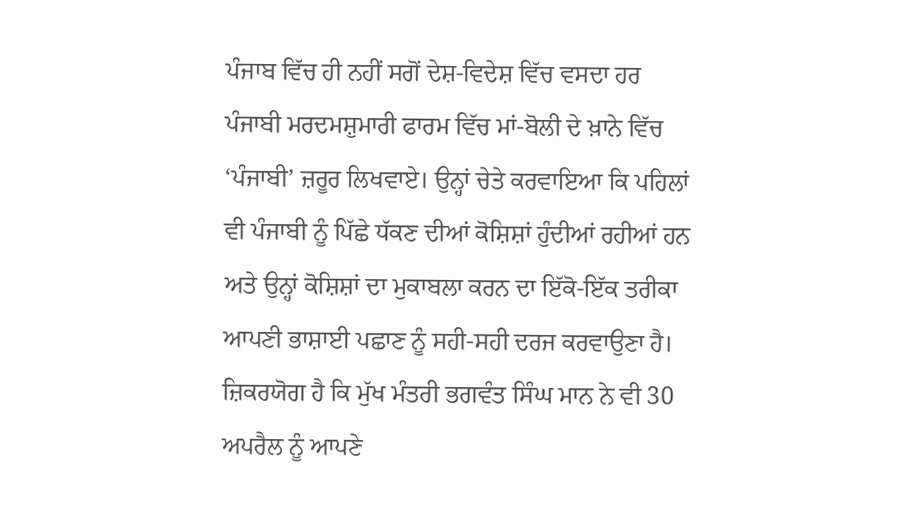ਪੰਜਾਬ ਵਿੱਚ ਹੀ ਨਹੀਂ ਸਗੋਂ ਦੇਸ਼-ਵਿਦੇਸ਼ ਵਿੱਚ ਵਸਦਾ ਹਰ ਪੰਜਾਬੀ ਮਰਦਮਸ਼ੁਮਾਰੀ ਫਾਰਮ ਵਿੱਚ ਮਾਂ-ਬੋਲੀ ਦੇ ਖ਼ਾਨੇ ਵਿੱਚ ‘ਪੰਜਾਬੀ’ ਜ਼ਰੂਰ ਲਿਖਵਾਏ। ਉਨ੍ਹਾਂ ਚੇਤੇ ਕਰਵਾਇਆ ਕਿ ਪਹਿਲਾਂ ਵੀ ਪੰਜਾਬੀ ਨੂੰ ਪਿੱਛੇ ਧੱਕਣ ਦੀਆਂ ਕੋਸ਼ਿਸ਼ਾਂ ਹੁੰਦੀਆਂ ਰਹੀਆਂ ਹਨ ਅਤੇ ਉਨ੍ਹਾਂ ਕੋਸ਼ਿਸ਼ਾਂ ਦਾ ਮੁਕਾਬਲਾ ਕਰਨ ਦਾ ਇੱਕੋ-ਇੱਕ ਤਰੀਕਾ ਆਪਣੀ ਭਾਸ਼ਾਈ ਪਛਾਣ ਨੂੰ ਸਹੀ-ਸਹੀ ਦਰਜ ਕਰਵਾਉਣਾ ਹੈ। ਜ਼ਿਕਰਯੋਗ ਹੈ ਕਿ ਮੁੱਖ ਮੰਤਰੀ ਭਗਵੰਤ ਸਿੰਘ ਮਾਨ ਨੇ ਵੀ 30 ਅਪਰੈਲ ਨੂੰ ਆਪਣੇ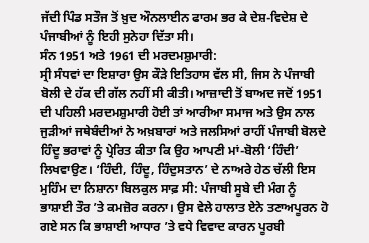ਜੱਦੀ ਪਿੰਡ ਸਤੌਜ ਤੋਂ ਖ਼ੁਦ ਔਨਲਾਈਨ ਫਾਰਮ ਭਰ ਕੇ ਦੇਸ਼-ਵਿਦੇਸ਼ ਦੇ ਪੰਜਾਬੀਆਂ ਨੂੰ ਇਹੀ ਸੁਨੇਹਾ ਦਿੱਤਾ ਸੀ।
ਸੰਨ 1951 ਅਤੇ 1961 ਦੀ ਮਰਦਮਸ਼ੁਮਾਰੀ:
ਸ੍ਰੀ ਸੰਧਵਾਂ ਦਾ ਇਸ਼ਾਰਾ ਉਸ ਕੌੜੇ ਇਤਿਹਾਸ ਵੱਲ ਸੀ, ਜਿਸ ਨੇ ਪੰਜਾਬੀ ਬੋਲੀ ਦੇ ਹੱਕ ਦੀ ਗੱਲ ਨਹੀਂ ਸੀ ਕੀਤੀ। ਆਜ਼ਾਦੀ ਤੋਂ ਬਾਅਦ ਜਦੋਂ 1951 ਦੀ ਪਹਿਲੀ ਮਰਦਮਸ਼ੁਮਾਰੀ ਹੋਈ ਤਾਂ ਆਰੀਆ ਸਮਾਜ ਅਤੇ ਉਸ ਨਾਲ ਜੁੜੀਆਂ ਜਥੇਬੰਦੀਆਂ ਨੇ ਅਖ਼ਬਾਰਾਂ ਅਤੇ ਜਲਸਿਆਂ ਰਾਹੀਂ ਪੰਜਾਬੀ ਬੋਲਦੇ ਹਿੰਦੂ ਭਰਾਵਾਂ ਨੂੰ ਪ੍ਰੇਰਿਤ ਕੀਤਾ ਕਿ ਉਹ ਆਪਣੀ ਮਾਂ-ਬੋਲੀ ‘ਹਿੰਦੀ’ ਲਿਖਵਾਉਣ। ‘ਹਿੰਦੀ, ਹਿੰਦੂ, ਹਿੰਦੁਸਤਾਨ’ ਦੇ ਨਾਅਰੇ ਹੇਠ ਚੱਲੀ ਇਸ ਮੁਹਿੰਮ ਦਾ ਨਿਸ਼ਾਨਾ ਬਿਲਕੁਲ ਸਾਫ਼ ਸੀ: ਪੰਜਾਬੀ ਸੂਬੇ ਦੀ ਮੰਗ ਨੂੰ ਭਾਸ਼ਾਈ ਤੌਰ ’ਤੇ ਕਮਜ਼ੋਰ ਕਰਨਾ। ਉਸ ਵੇਲੇ ਹਾਲਾਤ ਏਨੇ ਤਣਾਅਪੂਰਨ ਹੋ ਗਏ ਸਨ ਕਿ ਭਾਸ਼ਾਈ ਆਧਾਰ ’ਤੇ ਵਧੇ ਵਿਵਾਦ ਕਾਰਨ ਪੂਰਬੀ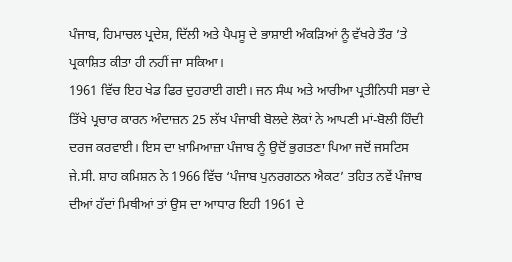ਪੰਜਾਬ, ਹਿਮਾਚਲ ਪ੍ਰਦੇਸ਼, ਦਿੱਲੀ ਅਤੇ ਪੈਪਸੂ ਦੇ ਭਾਸ਼ਾਈ ਅੰਕੜਿਆਂ ਨੂੰ ਵੱਖਰੇ ਤੌਰ ’ਤੇ ਪ੍ਰਕਾਸ਼ਿਤ ਕੀਤਾ ਹੀ ਨਹੀਂ ਜਾ ਸਕਿਆ।
1961 ਵਿੱਚ ਇਹ ਖੇਡ ਫਿਰ ਦੁਹਰਾਈ ਗਈ। ਜਨ ਸੰਘ ਅਤੇ ਆਰੀਆ ਪ੍ਰਤੀਨਿਧੀ ਸਭਾ ਦੇ ਤਿੱਖੇ ਪ੍ਰਚਾਰ ਕਾਰਨ ਅੰਦਾਜ਼ਨ 25 ਲੱਖ ਪੰਜਾਬੀ ਬੋਲਦੇ ਲੋਕਾਂ ਨੇ ਆਪਣੀ ਮਾਂ-ਬੋਲੀ ਹਿੰਦੀ ਦਰਜ ਕਰਵਾਈ। ਇਸ ਦਾ ਖ਼ਾਮਿਆਜ਼ਾ ਪੰਜਾਬ ਨੂੰ ਉਦੋਂ ਭੁਗਤਣਾ ਪਿਆ ਜਦੋਂ ਜਸਟਿਸ ਜੇ.ਸੀ. ਸ਼ਾਹ ਕਮਿਸ਼ਨ ਨੇ 1966 ਵਿੱਚ ‘ਪੰਜਾਬ ਪੁਨਰਗਠਨ ਐਕਟ’ ਤਹਿਤ ਨਵੇਂ ਪੰਜਾਬ ਦੀਆਂ ਹੱਦਾਂ ਮਿਥੀਆਂ ਤਾਂ ਉਸ ਦਾ ਆਧਾਰ ਇਹੀ 1961 ਦੇ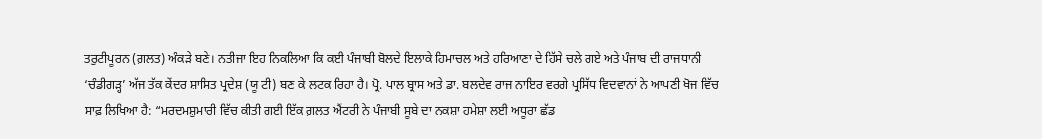ਤਰੁਟੀਪੂਰਨ (ਗ਼ਲਤ) ਅੰਕੜੇ ਬਣੇ। ਨਤੀਜਾ ਇਹ ਨਿਕਲਿਆ ਕਿ ਕਈ ਪੰਜਾਬੀ ਬੋਲਦੇ ਇਲਾਕੇ ਹਿਮਾਚਲ ਅਤੇ ਹਰਿਆਣਾ ਦੇ ਹਿੱਸੇ ਚਲੇ ਗਏ ਅਤੇ ਪੰਜਾਬ ਦੀ ਰਾਜਧਾਨੀ ‘ਚੰਡੀਗੜ੍ਹ’ ਅੱਜ ਤੱਕ ਕੇਂਦਰ ਸ਼ਾਸਿਤ ਪ੍ਰਦੇਸ਼ (ਯੂ ਟੀ) ਬਣ ਕੇ ਲਟਕ ਰਿਹਾ ਹੈ। ਪ੍ਰੋ. ਪਾਲ ਬ੍ਰਾਸ ਅਤੇ ਡਾ. ਬਲਦੇਵ ਰਾਜ ਨਾਇਰ ਵਰਗੇ ਪ੍ਰਸਿੱਧ ਵਿਦਵਾਨਾਂ ਨੇ ਆਪਣੀ ਖੋਜ ਵਿੱਚ ਸਾਫ਼ ਲਿਖਿਆ ਹੈ: “ਮਰਦਮਸ਼ੁਮਾਰੀ ਵਿੱਚ ਕੀਤੀ ਗਈ ਇੱਕ ਗ਼ਲਤ ਐਂਟਰੀ ਨੇ ਪੰਜਾਬੀ ਸੂਬੇ ਦਾ ਨਕਸ਼ਾ ਹਮੇਸ਼ਾ ਲਈ ਅਧੂਰਾ ਛੱਡ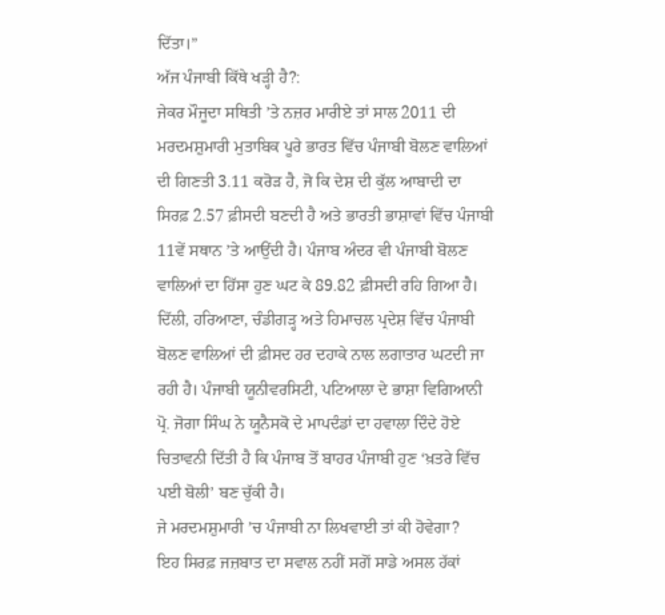ਦਿੱਤਾ।”
ਅੱਜ ਪੰਜਾਬੀ ਕਿੱਥੇ ਖੜ੍ਹੀ ਹੈ?:
ਜੇਕਰ ਮੌਜੂਦਾ ਸਥਿਤੀ ’ਤੇ ਨਜ਼ਰ ਮਾਰੀਏ ਤਾਂ ਸਾਲ 2011 ਦੀ ਮਰਦਮਸ਼ੁਮਾਰੀ ਮੁਤਾਬਿਕ ਪੂਰੇ ਭਾਰਤ ਵਿੱਚ ਪੰਜਾਬੀ ਬੋਲਣ ਵਾਲਿਆਂ ਦੀ ਗਿਣਤੀ 3.11 ਕਰੋੜ ਹੈ, ਜੋ ਕਿ ਦੇਸ਼ ਦੀ ਕੁੱਲ ਆਬਾਦੀ ਦਾ ਸਿਰਫ਼ 2.57 ਫ਼ੀਸਦੀ ਬਣਦੀ ਹੈ ਅਤੇ ਭਾਰਤੀ ਭਾਸ਼ਾਵਾਂ ਵਿੱਚ ਪੰਜਾਬੀ 11ਵੇਂ ਸਥਾਨ ’ਤੇ ਆਉਂਦੀ ਹੈ। ਪੰਜਾਬ ਅੰਦਰ ਵੀ ਪੰਜਾਬੀ ਬੋਲਣ ਵਾਲਿਆਂ ਦਾ ਹਿੱਸਾ ਹੁਣ ਘਟ ਕੇ 89.82 ਫ਼ੀਸਦੀ ਰਹਿ ਗਿਆ ਹੈ। ਦਿੱਲੀ, ਹਰਿਆਣਾ, ਚੰਡੀਗੜ੍ਹ ਅਤੇ ਹਿਮਾਚਲ ਪ੍ਰਦੇਸ਼ ਵਿੱਚ ਪੰਜਾਬੀ ਬੋਲਣ ਵਾਲਿਆਂ ਦੀ ਫ਼ੀਸਦ ਹਰ ਦਹਾਕੇ ਨਾਲ ਲਗਾਤਾਰ ਘਟਦੀ ਜਾ ਰਹੀ ਹੈ। ਪੰਜਾਬੀ ਯੂਨੀਵਰਸਿਟੀ, ਪਟਿਆਲਾ ਦੇ ਭਾਸ਼ਾ ਵਿਗਿਆਨੀ ਪ੍ਰੋ. ਜੋਗਾ ਸਿੰਘ ਨੇ ਯੂਨੈਸਕੋ ਦੇ ਮਾਪਦੰਡਾਂ ਦਾ ਹਵਾਲਾ ਦਿੰਦੇ ਹੋਏ ਚਿਤਾਵਨੀ ਦਿੱਤੀ ਹੈ ਕਿ ਪੰਜਾਬ ਤੋਂ ਬਾਹਰ ਪੰਜਾਬੀ ਹੁਣ ‘ਖ਼ਤਰੇ ਵਿੱਚ ਪਈ ਬੋਲੀ’ ਬਣ ਚੁੱਕੀ ਹੈ।
ਜੇ ਮਰਦਮਸ਼ੁਮਾਰੀ ’ਚ ਪੰਜਾਬੀ ਨਾ ਲਿਖਵਾਈ ਤਾਂ ਕੀ ਹੋਵੇਗਾ?
ਇਹ ਸਿਰਫ਼ ਜਜ਼ਬਾਤ ਦਾ ਸਵਾਲ ਨਹੀਂ ਸਗੋਂ ਸਾਡੇ ਅਸਲ ਹੱਕਾਂ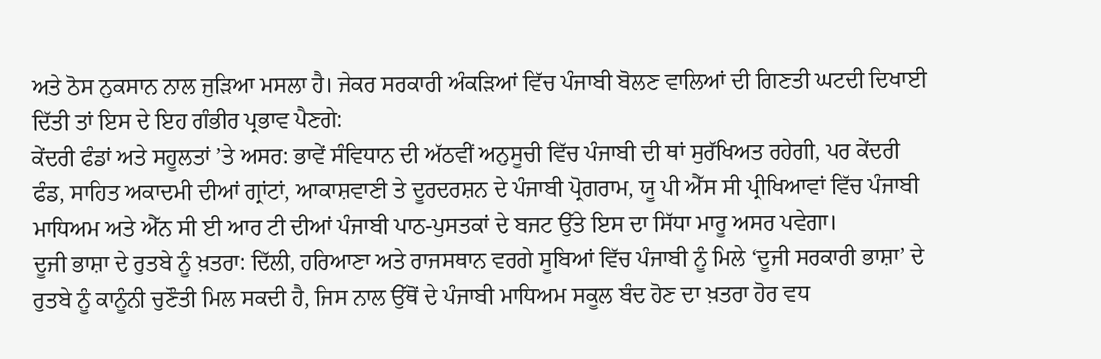ਅਤੇ ਠੋਸ ਨੁਕਸਾਨ ਨਾਲ ਜੁੜਿਆ ਮਸਲਾ ਹੈ। ਜੇਕਰ ਸਰਕਾਰੀ ਅੰਕੜਿਆਂ ਵਿੱਚ ਪੰਜਾਬੀ ਬੋਲਣ ਵਾਲਿਆਂ ਦੀ ਗਿਣਤੀ ਘਟਦੀ ਦਿਖਾਈ ਦਿੱਤੀ ਤਾਂ ਇਸ ਦੇ ਇਹ ਗੰਭੀਰ ਪ੍ਰਭਾਵ ਪੈਣਗੇ:
ਕੇਂਦਰੀ ਫੰਡਾਂ ਅਤੇ ਸਹੂਲਤਾਂ ’ਤੇ ਅਸਰ: ਭਾਵੇਂ ਸੰਵਿਧਾਨ ਦੀ ਅੱਠਵੀਂ ਅਨੁਸੂਚੀ ਵਿੱਚ ਪੰਜਾਬੀ ਦੀ ਥਾਂ ਸੁਰੱਖਿਅਤ ਰਹੇਗੀ, ਪਰ ਕੇਂਦਰੀ ਫੰਡ, ਸਾਹਿਤ ਅਕਾਦਮੀ ਦੀਆਂ ਗ੍ਰਾਂਟਾਂ, ਆਕਾਸ਼ਵਾਣੀ ਤੇ ਦੂਰਦਰਸ਼ਨ ਦੇ ਪੰਜਾਬੀ ਪ੍ਰੋਗਰਾਮ, ਯੂ ਪੀ ਐੱਸ ਸੀ ਪ੍ਰੀਖਿਆਵਾਂ ਵਿੱਚ ਪੰਜਾਬੀ ਮਾਧਿਅਮ ਅਤੇ ਐੱਨ ਸੀ ਈ ਆਰ ਟੀ ਦੀਆਂ ਪੰਜਾਬੀ ਪਾਠ-ਪੁਸਤਕਾਂ ਦੇ ਬਜਟ ਉੱਤੇ ਇਸ ਦਾ ਸਿੱਧਾ ਮਾਰੂ ਅਸਰ ਪਵੇਗਾ।
ਦੂਜੀ ਭਾਸ਼ਾ ਦੇ ਰੁਤਬੇ ਨੂੰ ਖ਼ਤਰਾ: ਦਿੱਲੀ, ਹਰਿਆਣਾ ਅਤੇ ਰਾਜਸਥਾਨ ਵਰਗੇ ਸੂਬਿਆਂ ਵਿੱਚ ਪੰਜਾਬੀ ਨੂੰ ਮਿਲੇ ‘ਦੂਜੀ ਸਰਕਾਰੀ ਭਾਸ਼ਾ’ ਦੇ ਰੁਤਬੇ ਨੂੰ ਕਾਨੂੰਨੀ ਚੁਣੌਤੀ ਮਿਲ ਸਕਦੀ ਹੈ, ਜਿਸ ਨਾਲ ਉੱਥੋਂ ਦੇ ਪੰਜਾਬੀ ਮਾਧਿਅਮ ਸਕੂਲ ਬੰਦ ਹੋਣ ਦਾ ਖ਼ਤਰਾ ਹੋਰ ਵਧ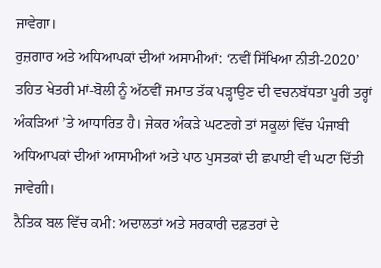ਜਾਵੇਗਾ।
ਰੁਜ਼ਗਾਰ ਅਤੇ ਅਧਿਆਪਕਾਂ ਦੀਆਂ ਅਸਾਮੀਆਂ: ‘ਨਵੀਂ ਸਿੱਖਿਆ ਨੀਤੀ-2020’ ਤਹਿਤ ਖੇਤਰੀ ਮਾਂ-ਬੋਲੀ ਨੂੰ ਅੱਠਵੀਂ ਜਮਾਤ ਤੱਕ ਪੜ੍ਹਾਉਣ ਦੀ ਵਚਨਬੱਧਤਾ ਪੂਰੀ ਤਰ੍ਹਾਂ ਅੰਕੜਿਆਂ ’ਤੇ ਆਧਾਰਿਤ ਹੈ। ਜੇਕਰ ਅੰਕੜੇ ਘਟਣਗੇ ਤਾਂ ਸਕੂਲਾਂ ਵਿੱਚ ਪੰਜਾਬੀ ਅਧਿਆਪਕਾਂ ਦੀਆਂ ਆਸਾਮੀਆਂ ਅਤੇ ਪਾਠ ਪੁਸਤਕਾਂ ਦੀ ਛਪਾਈ ਵੀ ਘਟਾ ਦਿੱਤੀ ਜਾਵੇਗੀ।
ਨੈਤਿਕ ਬਲ ਵਿੱਚ ਕਮੀ: ਅਦਾਲਤਾਂ ਅਤੇ ਸਰਕਾਰੀ ਦਫ਼ਤਰਾਂ ਦੇ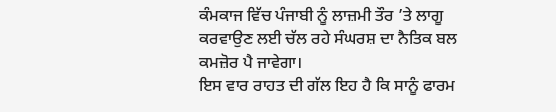ਕੰਮਕਾਜ ਵਿੱਚ ਪੰਜਾਬੀ ਨੂੰ ਲਾਜ਼ਮੀ ਤੌਰ ’ਤੇ ਲਾਗੂ ਕਰਵਾਉਣ ਲਈ ਚੱਲ ਰਹੇ ਸੰਘਰਸ਼ ਦਾ ਨੈਤਿਕ ਬਲ ਕਮਜ਼ੋਰ ਪੈ ਜਾਵੇਗਾ।
ਇਸ ਵਾਰ ਰਾਹਤ ਦੀ ਗੱਲ ਇਹ ਹੈ ਕਿ ਸਾਨੂੰ ਫਾਰਮ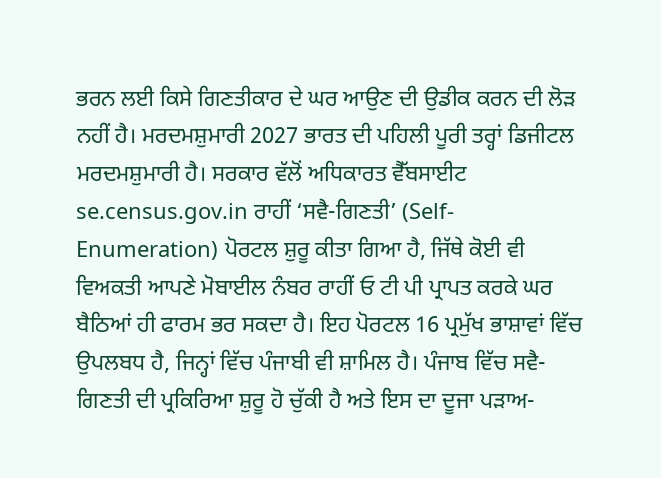ਭਰਨ ਲਈ ਕਿਸੇ ਗਿਣਤੀਕਾਰ ਦੇ ਘਰ ਆਉਣ ਦੀ ਉਡੀਕ ਕਰਨ ਦੀ ਲੋੜ ਨਹੀਂ ਹੈ। ਮਰਦਮਸ਼ੁਮਾਰੀ 2027 ਭਾਰਤ ਦੀ ਪਹਿਲੀ ਪੂਰੀ ਤਰ੍ਹਾਂ ਡਿਜੀਟਲ ਮਰਦਮਸ਼ੁਮਾਰੀ ਹੈ। ਸਰਕਾਰ ਵੱਲੋਂ ਅਧਿਕਾਰਤ ਵੈੱਬਸਾਈਟ se.census.gov.in ਰਾਹੀਂ ‘ਸਵੈ-ਗਿਣਤੀ’ (Self-Enumeration) ਪੋਰਟਲ ਸ਼ੁਰੂ ਕੀਤਾ ਗਿਆ ਹੈ, ਜਿੱਥੇ ਕੋਈ ਵੀ ਵਿਅਕਤੀ ਆਪਣੇ ਮੋਬਾਈਲ ਨੰਬਰ ਰਾਹੀਂ ਓ ਟੀ ਪੀ ਪ੍ਰਾਪਤ ਕਰਕੇ ਘਰ ਬੈਠਿਆਂ ਹੀ ਫਾਰਮ ਭਰ ਸਕਦਾ ਹੈ। ਇਹ ਪੋਰਟਲ 16 ਪ੍ਰਮੁੱਖ ਭਾਸ਼ਾਵਾਂ ਵਿੱਚ ਉਪਲਬਧ ਹੈ, ਜਿਨ੍ਹਾਂ ਵਿੱਚ ਪੰਜਾਬੀ ਵੀ ਸ਼ਾਮਿਲ ਹੈ। ਪੰਜਾਬ ਵਿੱਚ ਸਵੈ-ਗਿਣਤੀ ਦੀ ਪ੍ਰਕਿਰਿਆ ਸ਼ੁਰੂ ਹੋ ਚੁੱਕੀ ਹੈ ਅਤੇ ਇਸ ਦਾ ਦੂਜਾ ਪੜਾਅ-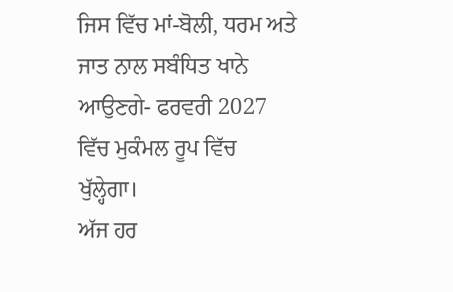ਜਿਸ ਵਿੱਚ ਮਾਂ-ਬੋਲੀ, ਧਰਮ ਅਤੇ ਜਾਤ ਨਾਲ ਸਬੰਧਿਤ ਖਾਨੇ ਆਉਣਗੇ- ਫਰਵਰੀ 2027 ਵਿੱਚ ਮੁਕੰਮਲ ਰੂਪ ਵਿੱਚ ਖੁੱਲ੍ਹੇਗਾ।
ਅੱਜ ਹਰ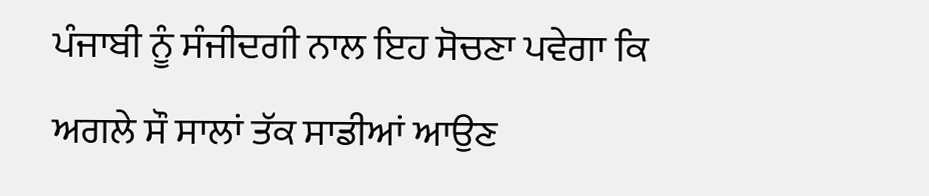ਪੰਜਾਬੀ ਨੂੰ ਸੰਜੀਦਗੀ ਨਾਲ ਇਹ ਸੋਚਣਾ ਪਵੇਗਾ ਕਿ ਅਗਲੇ ਸੌ ਸਾਲਾਂ ਤੱਕ ਸਾਡੀਆਂ ਆਉਣ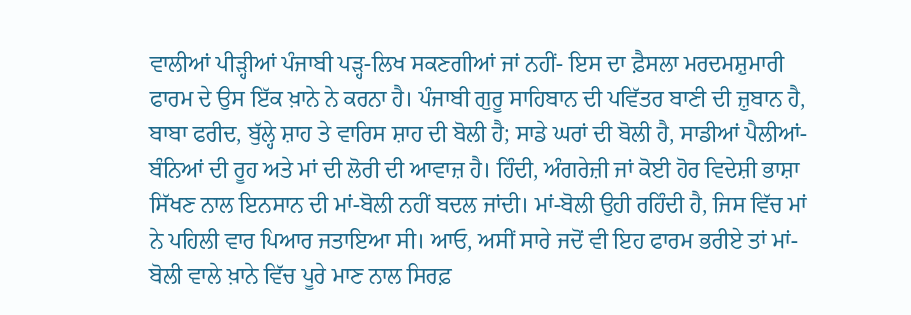ਵਾਲੀਆਂ ਪੀੜ੍ਹੀਆਂ ਪੰਜਾਬੀ ਪੜ੍ਹ-ਲਿਖ ਸਕਣਗੀਆਂ ਜਾਂ ਨਹੀਂ- ਇਸ ਦਾ ਫ਼ੈਸਲਾ ਮਰਦਮਸ਼ੁਮਾਰੀ ਫਾਰਮ ਦੇ ਉਸ ਇੱਕ ਖ਼ਾਨੇ ਨੇ ਕਰਨਾ ਹੈ। ਪੰਜਾਬੀ ਗੁਰੂ ਸਾਹਿਬਾਨ ਦੀ ਪਵਿੱਤਰ ਬਾਣੀ ਦੀ ਜ਼ੁਬਾਨ ਹੈ, ਬਾਬਾ ਫਰੀਦ, ਬੁੱਲ੍ਹੇ ਸ਼ਾਹ ਤੇ ਵਾਰਿਸ ਸ਼ਾਹ ਦੀ ਬੋਲੀ ਹੈ; ਸਾਡੇ ਘਰਾਂ ਦੀ ਬੋਲੀ ਹੈ, ਸਾਡੀਆਂ ਪੈਲੀਆਂ-ਬੰਨਿਆਂ ਦੀ ਰੂਹ ਅਤੇ ਮਾਂ ਦੀ ਲੋਰੀ ਦੀ ਆਵਾਜ਼ ਹੈ। ਹਿੰਦੀ, ਅੰਗਰੇਜ਼ੀ ਜਾਂ ਕੋਈ ਹੋਰ ਵਿਦੇਸ਼ੀ ਭਾਸ਼ਾ ਸਿੱਖਣ ਨਾਲ ਇਨਸਾਨ ਦੀ ਮਾਂ-ਬੋਲੀ ਨਹੀਂ ਬਦਲ ਜਾਂਦੀ। ਮਾਂ-ਬੋਲੀ ਉਹੀ ਰਹਿੰਦੀ ਹੈ, ਜਿਸ ਵਿੱਚ ਮਾਂ ਨੇ ਪਹਿਲੀ ਵਾਰ ਪਿਆਰ ਜਤਾਇਆ ਸੀ। ਆਓ, ਅਸੀਂ ਸਾਰੇ ਜਦੋਂ ਵੀ ਇਹ ਫਾਰਮ ਭਰੀਏ ਤਾਂ ਮਾਂ-ਬੋਲੀ ਵਾਲੇ ਖ਼ਾਨੇ ਵਿੱਚ ਪੂਰੇ ਮਾਣ ਨਾਲ ਸਿਰਫ਼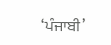‘ਪੰਜਾਬੀ’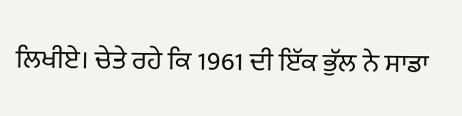ਲਿਖੀਏ। ਚੇਤੇ ਰਹੇ ਕਿ 1961 ਦੀ ਇੱਕ ਭੁੱਲ ਨੇ ਸਾਡਾ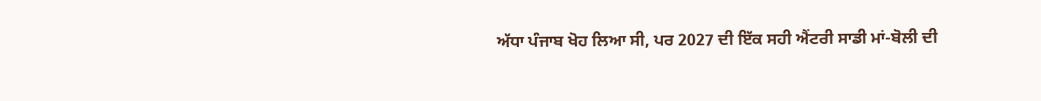ਅੱਧਾ ਪੰਜਾਬ ਖੋਹ ਲਿਆ ਸੀ, ਪਰ 2027 ਦੀ ਇੱਕ ਸਹੀ ਐਂਟਰੀ ਸਾਡੀ ਮਾਂ-ਬੋਲੀ ਦੀ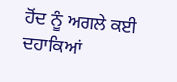ਹੋਂਦ ਨੂੰ ਅਗਲੇ ਕਈ ਦਹਾਕਿਆਂ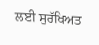ਲਈ ਸੁਰੱਖਿਅਤ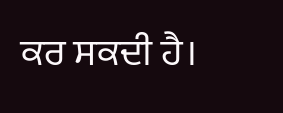ਕਰ ਸਕਦੀ ਹੈ।